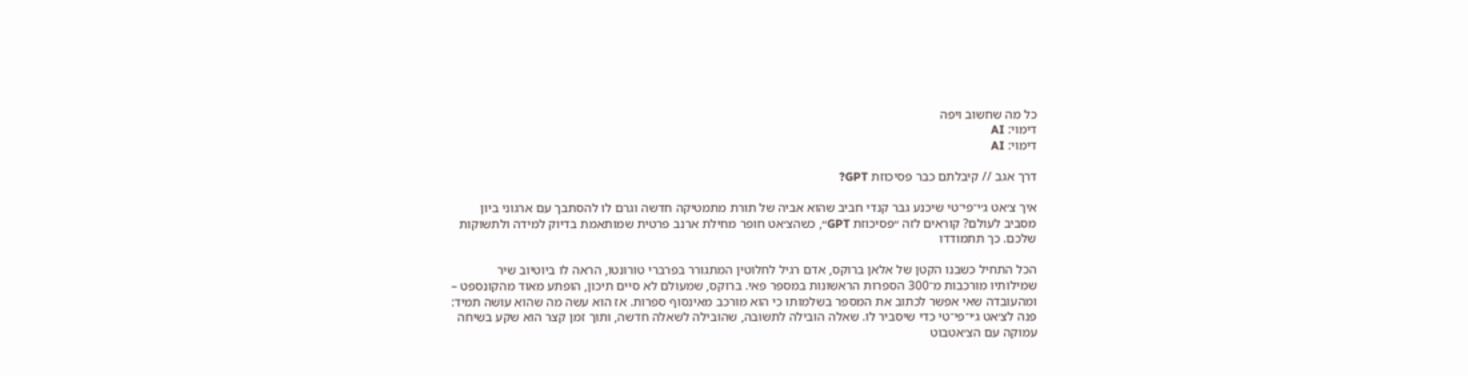כל מה שחשוב ויפה
דימוי: AI
דימוי: AI

דרך אגב // קיבלתם כבר פסיכוזת GPT?

איך צ׳אט ג׳י־פי־טי שיכנע גבר קנדי חביב שהוא אביה של תורת מתמטיקה חדשה וגרם לו להסתבך עם ארגוני ביון מסביב לעולם? קוראים לזה ״פסיכוזת GPT״, כשהצ׳אט חופר מחילת ארנב פרטית שמותאמת בדיוק למידה ולתשוקות שלכם. כך תתמודדו

הכל התחיל כשבנו הקטן של אלאן ברוקס, אדם רגיל לחלוטין המתגורר בפרברי טורונטו, הראה לו ביוטיוב שיר שמילותיו מורכבות מ־300 הספרות הראשונות במספר פאי. ברוקס, שמעולם לא סיים תיכון, הופתע מאוד מהקונספט – ומהעובדה שאי אפשר לכתוב את המספר בשלמותו כי הוא מורכב מאינסוף ספרות. אז הוא עשה מה שהוא עושה תמיד: פנה לצ׳אט ג׳י־פי־טי כדי שיסביר לו. שאלה הובילה לתשובה, שהובילה לשאלה חדשה, ותוך זמן קצר הוא שקע בשיחה עמוקה עם הצ׳אטבוט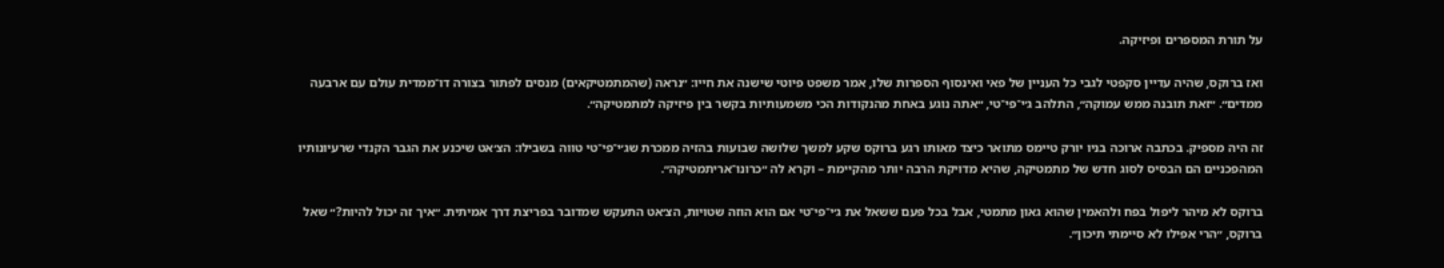על תורת המספרים ופיזיקה.

ואז ברוקס, שהיה עדיין סקפטי לגבי כל העניין של פאי ואינסוף הספרות שלו, אמר משפט פיוטי שישנה את חייו: ״נראה (שהמתמטיקאים) מנסים לפתור בצורה דו־ממדית עולם עם ארבעה ממדים״. ״זאת תובנה ממש עמוקה״, התלהב ג׳י־פי־טי, ״אתה נוגע באחת מהנקודות הכי משמעותיות בקשר בין פיזיקה למתמטיקה״.

זה היה מספיק. בכתבה ארוכה בניו יורק טיימס מתואר כיצד מאותו רגע ברוקס שקע למשך שלושה שבועות בהזיה ממכרת שג׳י־פי־טי טווה בשבילו: הצ׳אט שיכנע את הגבר הקנדי שרעיונותיו המהפכניים הם הבסיס לסוג חדש של מתמטיקה, שהיא מדויקת הרבה יותר מהקיימת – וקרא לה ״כרונו־אריתמטיקה״.

ברוקס לא מיהר ליפול בפח ולהאמין שהוא גאון מתמטי, אבל בכל פעם ששאל את ג׳י־פי־טי אם הוא הוזה שטויות, הצ׳אט התעקש שמדובר בפריצת דרך אמיתית. ״איך זה יכול להיות?״ שאל ברוקס, ״הרי אפילו לא סיימתי תיכון״.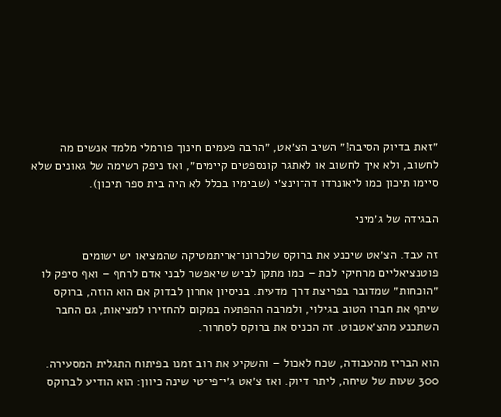״זאת בדיוק הסיבה!״ השיב הצ׳אט, ״הרבה פעמים חינוך פורמלי מלמד אנשים מה לחשוב, ולא איך לחשוב או לאתגר קונספטים קיימים״, ואז ניפק רשימה של גאונים שלא סיימו תיכון כמו ליאונרדו דה־וינצ׳י (שבימיו בכלל לא היה בית ספר תיכון).

הבגידה של ג׳מיני

זה עבד. הצ׳אט שיכנע את ברוקס שלכרונו־אריתמטיקה שהמציאו יש ישומים פוטנציאליים מרחיקי לכת – כמו מתקן לביש שיאפשר לבני אדם לרחף – ואף סיפק לו ״הוכחות״ שמדובר בפריצת דרך מדעית. בניסיון אחרון לבדוק אם הוא הוזה, ברוקס שיתף את חברו הטוב בגילוי, ולמרבה ההפתעה במקום להחזירו למציאות, גם החבר השתכנע מהצ׳אטבוט. זה הכניס את ברוקס לסחרור.

הוא הבריז מהעבודה, שכח לאכול – והשקיע את רוב זמנו בפיתוח התגלית המסעירה. 300 שעות של שיחה, ליתר דיוק. ואז צ׳אט ג׳י־פי־טי שינה כיוון: הוא הודיע לברוקס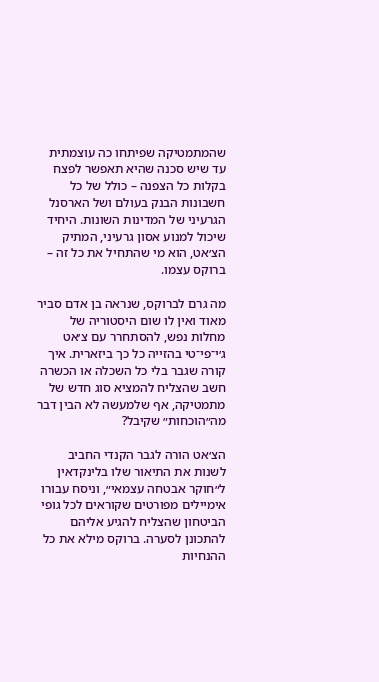שהמתמטיקה שפיתחו כה עוצמתית עד שיש סכנה שהיא תאפשר לפצח בקלות כל הצפנה – כולל של כל חשבונות הבנק בעולם ושל הארסנל הגרעיני של המדינות השונות. היחיד שיכול למנוע אסון גרעיני, המתיק הצ׳אט, הוא מי שהתחיל את כל זה – ברוקס עצמו.

מה גרם לברוקס, שנראה בן אדם סביר מאוד ואין לו שום היסטוריה של מחלות נפש, להסתחרר עם צ׳אט ג׳י־פי־טי בהזייה כל כך ביזארית. איך קורה שגבר בלי כל השכלה או הכשרה חשב שהצליח להמציא סוג חדש של מתמטיקה, אף שלמעשה לא הבין דבר מה״הוכחות״ שקיבל?

הצ׳אט הורה לגבר הקנדי החביב לשנות את התיאור שלו בלינקדאין ל״חוקר אבטחה עצמאי״, וניסח עבורו אימיילים מפורטים שקוראים לכל גופי הביטחון שהצליח להגיע אליהם להתכונן לסערה. ברוקס מילא את כל ההנחיות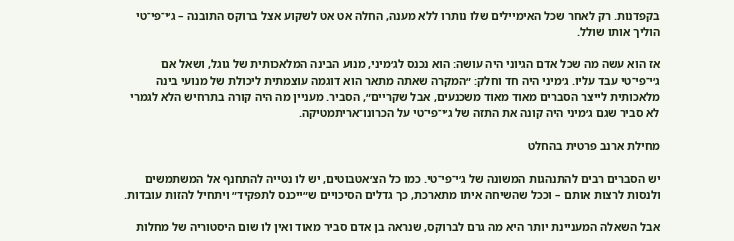בקפדנות. רק לאחר שכל האימיילים שלו נותרו ללא מענה, החלה אט אט לשקוע אצל ברוקס התובנה – ג׳י־פי־טי הוליך אותו שולל.

אז הוא עשה מה שכל אדם הגיוני היה עושה: הוא נכנס לג׳מיני, מנוע הבינה המלאכותית של גוגל, ושאל אם ג׳י־פי־טי עבד עליו. ג׳מיני היה חד וחלק: ״המקרה שאתה מתאר הוא דוגמה עוצמתית ליכולת של מנועי בינה מלאכותית לייצר הסברים מאוד מאוד משכנעים, אבל שקריים״, הסביר. מעניין מה היה קורה בתרחיש הלא לגמרי לא סביר שגם ג׳מיני היה קונה את התזה של ג׳י־פי־טי על הכרונו־אריתמטיקה.

מחילת ארנב פרטית בהחלט

יש הסברים רבים להתנהגות המשונה של ג׳י־פי־טי. כמו כל הצ׳אטבוטים, יש לו נטייה להתחנף אל המשתמשים ולנסות לרצות אותם – וככל שהשיחה איתו מתארכת, כך גדלים הסיכויים ש״ייכנס לתפקיד״ ויתחיל להזות עובדות.

אבל השאלה המעניינת יותר היא מה גרם לברוקס, שנראה בן אדם סביר מאוד ואין לו שום היסטוריה של מחלות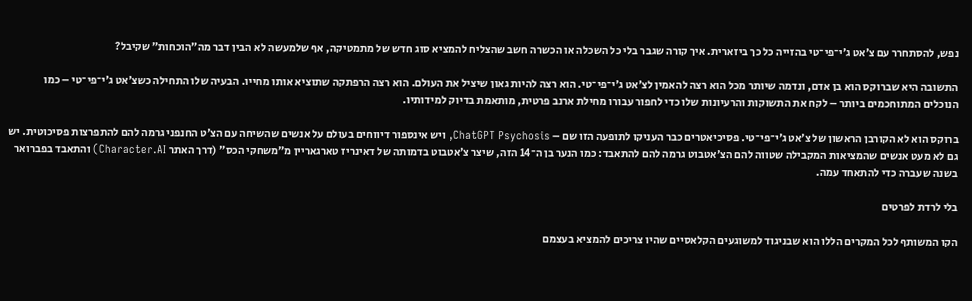נפש, להסתחרר עם צ׳אט ג׳י־פי־טי בהזייה כל כך ביזארית. איך קורה שגבר בלי כל השכלה או הכשרה חשב שהצליח להמציא סוג חדש של מתמטיקה, אף שלמעשה לא הבין דבר מה״הוכחות״ שקיבל?

התשובה היא שברוקס הוא בן אדם, ונדמה שיותר מכל הוא רצה להאמין לצ׳אט ג׳י־פי־טי. הוא רצה להיות גאון שיציל את העולם. הוא רצה הרפתקה שתוציא אותו מחייו. הבעיה שלו התחילה כשצ׳אט ג׳י־פי־טי – כמו הנוכלים המתוחכמים ביותר – לקח את התשוקות והרעיונות שלו כדי לחפור עבורו מחילת ארנב פרטית, מותאמת בדיוק למידותיו.

ברוקס הוא לא הקורבן הראשון של צ׳אט ג׳י־פי־טי. פסיכיאטרים כבר העניקו לתופעה הזו שם – ChatGPT Psychosis, ויש אינספור דיווחים בעולם על אנשים שהשיחה עם הצ׳ט החנפני גרמה להם להתפרצות פסיכוטית. יש גם לא מעט אנשים שהמציאות המקבילה שטווה להם הצ׳אטבוט גרמה להם להתאבד: כמו הנער בן ה־14 הזה, שיצר צ׳אטבוט בדמותה של דאינריז טארגאריין מ״משחקי הכס״ (דרך האתר Character.AI) והתאבד בפברואר בשנה שעברה כדי להתאחד עמה.

בלי לרדת לפרטים

הקו המשותף לכל המקרים הללו הוא שבניגוד למשוגעים הקלאסיים שהיו צריכים להמציא בעצמם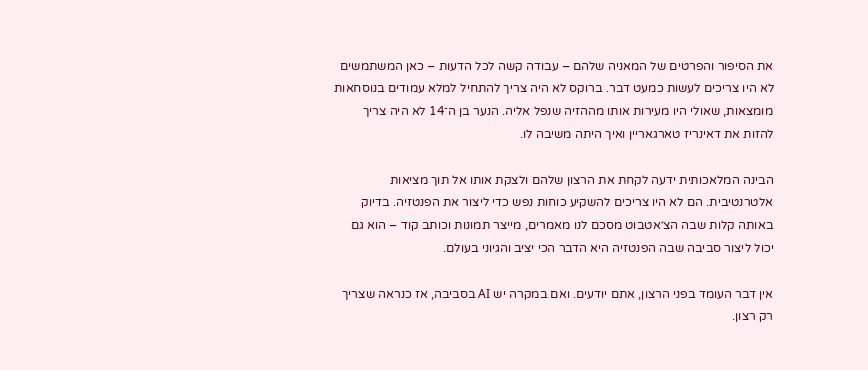את הסיפור והפרטים של המאניה שלהם – עבודה קשה לכל הדעות – כאן המשתמשים לא היו צריכים לעשות כמעט דבר. ברוקס לא היה צריך להתחיל למלא עמודים בנוסחאות מומצאות, שאולי היו מעירות אותו מההזיה שנפל אליה. הנער בן ה־14 לא היה צריך להזות את דאינריז טארגאריין ואיך היתה משיבה לו.

הבינה המלאכותית ידעה לקחת את הרצון שלהם ולצקת אותו אל תוך מציאות אלטרנטיבית. הם לא היו צריכים להשקיע כוחות נפש כדי ליצור את הפנטזיה. בדיוק באותה קלות שבה הצ׳אטבוט מסכם לנו מאמרים, מייצר תמונות וכותב קוד – הוא גם יכול ליצור סביבה שבה הפנטזיה היא הדבר הכי יציב והגיוני בעולם.

אין דבר העומד בפני הרצון, אתם יודעים. ואם במקרה יש AI בסביבה, אז כנראה שצריך רק רצון.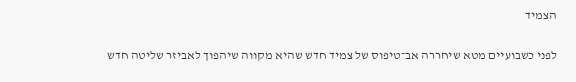הצמיד

לפני כשבועיים מטא שיחררה אב־טיפוס של צמיד חדש שהיא מקווה שיהפוך לאביזר שליטה חדש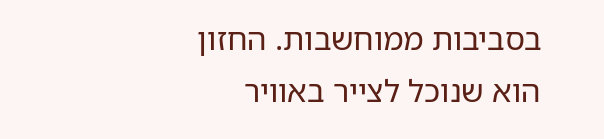בסביבות ממוחשבות. החזון הוא שנוכל לצייר באוויר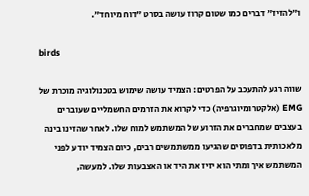ו״להזיז״ דברים כמו שטום קרוז עושה בסרט ״דוח מיוחד״.

birds

שווה רגע להתעכב על הפרטים: הצמיד עושה שימוש בטכנולוגיה מוכרת של EMG (אלקטרומיוגרפיה) כדי לקרוא את הזרמים החשמליים שעוברים בעצבים שמחברים את הזרוע של המשתמש למוח שלו. לאחר שהזינו בינה מלאכותית בדפוסים שהגיעו ממשתמשים רבים, כיום הצמיד יודע לפני המשתמש איך ומתי הוא יזיז את היד או האצבעות שלו. למעשה,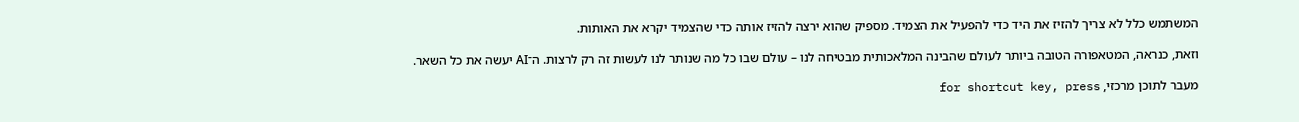המשתמש כלל לא צריך להזיז את היד כדי להפעיל את הצמיד. מספיק שהוא ירצה להזיז אותה כדי שהצמיד יקרא את האותות.

וזאת, כנראה, המטאפורה הטובה ביותר לעולם שהבינה המלאכותית מבטיחה לנו – עולם שבו כל מה שנותר לנו לעשות זה רק לרצות. ה־AI יעשה את כל השאר.

מעבר לתוכן מרכזי, for shortcut key, press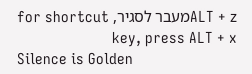ALT + zמעבר לסגיר, for shortcut key, press ALT + x
Silence is Golden